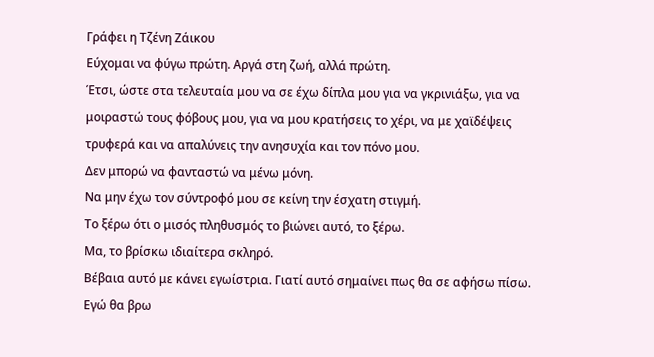Γράφει η Τζένη Ζάικου
Εύχομαι να φύγω πρώτη. Αργά στη ζωή, αλλά πρώτη.
Έτσι, ώστε στα τελευταία μου να σε έχω δίπλα μου για να γκρινιάξω, για να μοιραστώ τους φόβους μου, για να μου κρατήσεις το χέρι, να με χαϊδέψεις τρυφερά και να απαλύνεις την ανησυχία και τον πόνο μου.
Δεν μπορώ να φανταστώ να μένω μόνη.
Να μην έχω τον σύντροφό μου σε κείνη την έσχατη στιγμή.
Το ξέρω ότι ο μισός πληθυσμός το βιώνει αυτό, το ξέρω.
Μα, το βρίσκω ιδιαίτερα σκληρό.
Βέβαια αυτό με κάνει εγωίστρια. Γιατί αυτό σημαίνει πως θα σε αφήσω πίσω. Εγώ θα βρω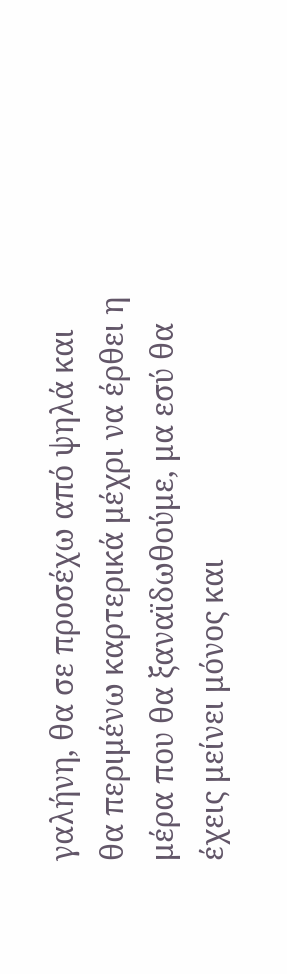γαλήνη, θα σε προσέχω από ψηλά και θα περιμένω καρτερικά μέχρι να έρθει η μέρα που θα ξαναϊδωθούμε, μα εσύ θα έχεις μείνει μόνος και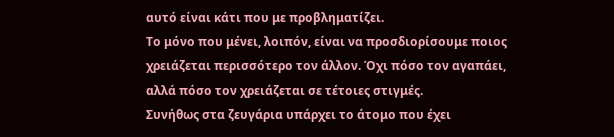αυτό είναι κάτι που με προβληματίζει.
Το μόνο που μένει, λοιπόν, είναι να προσδιορίσουμε ποιος χρειάζεται περισσότερο τον άλλον. Όχι πόσο τον αγαπάει, αλλά πόσο τον χρειάζεται σε τέτοιες στιγμές.
Συνήθως στα ζευγάρια υπάρχει το άτομο που έχει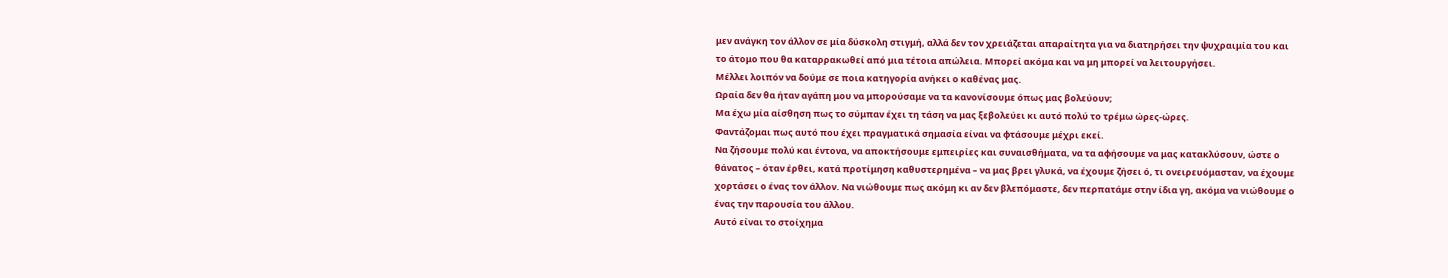μεν ανάγκη τον άλλον σε μία δύσκολη στιγμή, αλλά δεν τον χρειάζεται απαραίτητα για να διατηρήσει την ψυχραιμία του και το άτομο που θα καταρρακωθεί από μια τέτοια απώλεια. Μπορεί ακόμα και να μη μπορεί να λειτουργήσει.
Μέλλει λοιπόν να δούμε σε ποια κατηγορία ανήκει ο καθένας μας.
Ωραία δεν θα ήταν αγάπη μου να μπορούσαμε να τα κανονίσουμε όπως μας βολεύουν;
Μα έχω μία αίσθηση πως το σύμπαν έχει τη τάση να μας ξεβολεύει κι αυτό πολύ το τρέμω ώρες-ώρες.
Φαντάζομαι πως αυτό που έχει πραγματικά σημασία είναι να φτάσουμε μέχρι εκεί.
Να ζήσουμε πολύ και έντονα, να αποκτήσουμε εμπειρίες και συναισθήματα, να τα αφήσουμε να μας κατακλύσουν, ώστε ο θάνατος – όταν έρθει, κατά προτίμηση καθυστερημένα – να μας βρει γλυκά, να έχουμε ζήσει ό, τι ονειρευόμασταν, να έχουμε χορτάσει ο ένας τον άλλον. Να νιώθουμε πως ακόμη κι αν δεν βλεπόμαστε, δεν περπατάμε στην ίδια γη, ακόμα να νιώθουμε ο ένας την παρουσία του άλλου.
Αυτό είναι το στοίχημα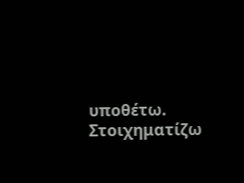υποθέτω.
Στοιχηματίζω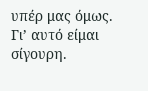υπέρ μας όμως. Γι’ αυτό είμαι σίγουρη.